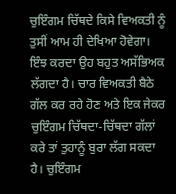ਚੁਇੰਗਮ ਚਿੱਥਦੇ ਕਿਸੇ ਵਿਅਕਤੀ ਨੂੰ ਤੁਸੀਂ ਆਮ ਹੀ ਦੇਖਿਆ ਹੋਵੇਗਾ। ਇੰਝ ਕਰਦਾ ਉਹ ਬਹੁਤ ਅਸੱਭਿਅਕ ਲੱਗਦਾ ਹੈ। ਚਾਰ ਵਿਅਕਤੀ ਬੈਠੇ ਗੱਲ ਕਰ ਰਹੇ ਹੋਣ ਅਤੇ ਇਕ ਜੇਕਰ ਚੁਇੰਗਮ ਚਿੱਥਦਾ-ਚਿੱਥਦਾ ਗੱਲਾਂ ਕਰੇ ਤਾਂ ਤੁਹਾਨੂੰ ਬੁਰਾ ਲੱਗ ਸਕਦਾ ਹੈ। ਚੁਇੰਗਮ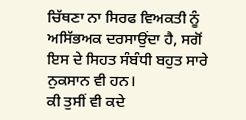ਚਿੱਥਣਾ ਨਾ ਸਿਰਫ ਵਿਅਕਤੀ ਨੂੰ ਅਸਿੱਭਅਕ ਦਰਸਾਉਂਦਾ ਹੈ, ਸਗੋਂ ਇਸ ਦੇ ਸਿਹਤ ਸੰਬੰਧੀ ਬਹੁਤ ਸਾਰੇ ਨੁਕਸਾਨ ਵੀ ਹਨ।
ਕੀ ਤੁਸੀਂ ਵੀ ਕਦੇ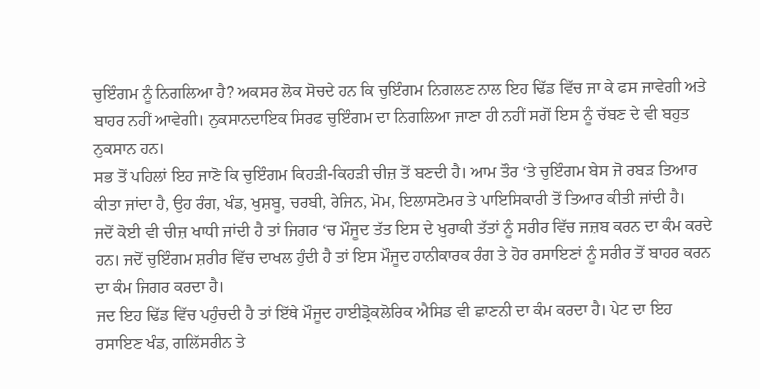ਚੁਇੰਗਮ ਨੂੰ ਨਿਗਲਿਆ ਹੈ? ਅਕਸਰ ਲੋਕ ਸੋਚਦੇ ਹਨ ਕਿ ਚੁਇੰਗਮ ਨਿਗਲਣ ਨਾਲ ਇਹ ਢਿੱਡ ਵਿੱਚ ਜਾ ਕੇ ਫਸ ਜਾਵੇਗੀ ਅਤੇ ਬਾਹਰ ਨਹੀਂ ਆਵੇਗੀ। ਨੁਕਸਾਨਦਾਇਕ ਸਿਰਫ ਚੁਇੰਗਮ ਦਾ ਨਿਗਲਿਆ ਜਾਣਾ ਹੀ ਨਹੀਂ ਸਗੋਂ ਇਸ ਨੂੰ ਚੱਬਣ ਦੇ ਵੀ ਬਹੁਤ ਨੁਕਸਾਨ ਹਨ।
ਸਭ ਤੋਂ ਪਹਿਲਾਂ ਇਹ ਜਾਣੋ ਕਿ ਚੁਇੰਗਮ ਕਿਹੜੀ-ਕਿਹੜੀ ਚੀਜ਼ ਤੋਂ ਬਣਦੀ ਹੈ। ਆਮ ਤੌਰ ‘ਤੇ ਚੁਇੰਗਮ ਬੇਸ ਜੋ ਰਬੜ ਤਿਆਰ ਕੀਤਾ ਜਾਂਦਾ ਹੈ, ਉਹ ਰੰਗ, ਖੰਡ, ਖੁਸ਼ਬੂ, ਚਰਬੀ, ਰੇਜਿਨ, ਮੋਮ, ਇਲਾਸਟੋਮਰ ਤੇ ਪਾਇਸਿਕਾਰੀ ਤੋਂ ਤਿਆਰ ਕੀਤੀ ਜਾਂਦੀ ਹੈ।
ਜਦੋਂ ਕੋਈ ਵੀ ਚੀਜ਼ ਖਾਧੀ ਜਾਂਦੀ ਹੈ ਤਾਂ ਜਿਗਰ ‘ਚ ਮੌਜੂਦ ਤੱਤ ਇਸ ਦੇ ਖੁਰਾਕੀ ਤੱਤਾਂ ਨੂੰ ਸਰੀਰ ਵਿੱਚ ਜਜ਼ਬ ਕਰਨ ਦਾ ਕੰਮ ਕਰਦੇ ਹਨ। ਜਦੋਂ ਚੁਇੰਗਮ ਸ਼ਰੀਰ ਵਿੱਚ ਦਾਖਲ ਹੁੰਦੀ ਹੈ ਤਾਂ ਇਸ ਮੌਜੂਦ ਹਾਨੀਕਾਰਕ ਰੰਗ ਤੇ ਹੋਰ ਰਸਾਇਣਾਂ ਨੂੰ ਸਰੀਰ ਤੋਂ ਬਾਹਰ ਕਰਨ ਦਾ ਕੰਮ ਜਿਗਰ ਕਰਦਾ ਹੈ।
ਜਦ ਇਹ ਢਿੱਡ ਵਿੱਚ ਪਹੁੰਚਦੀ ਹੈ ਤਾਂ ਇੱਥੇ ਮੌਜੂਦ ਹਾਈਡ੍ਰੋਕਲੋਰਿਕ ਐਸਿਡ ਵੀ ਛਾਣਨੀ ਦਾ ਕੰਮ ਕਰਦਾ ਹੈ। ਪੇਟ ਦਾ ਇਹ ਰਸਾਇਣ ਖੰਡ, ਗਲਿੱਸਰੀਨ ਤੇ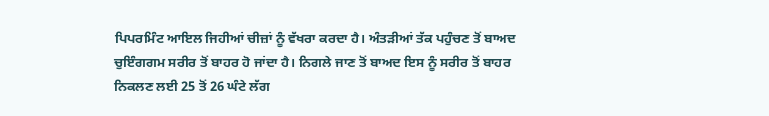ਪਿਪਰਮਿੰਟ ਆਇਲ ਜਿਹੀਆਂ ਚੀਜ਼ਾਂ ਨੂੰ ਵੱਖਰਾ ਕਰਦਾ ਹੈ। ਅੰਤੜੀਆਂ ਤੱਕ ਪਹੁੰਚਣ ਤੋਂ ਬਾਅਦ ਚੁਇੰਗਗਮ ਸਰੀਰ ਤੋਂ ਬਾਹਰ ਹੋ ਜਾਂਦਾ ਹੈ। ਨਿਗਲੇ ਜਾਣ ਤੋਂ ਬਾਅਦ ਇਸ ਨੂੰ ਸਰੀਰ ਤੋਂ ਬਾਹਰ ਨਿਕਲਣ ਲਈ 25 ਤੋਂ 26 ਘੰਟੇ ਲੱਗ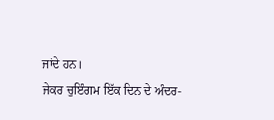ਜਾਂਦੇ ਹਨ।
ਜੇਕਰ ਚੁਇੰਗਮ ਇੱਕ ਦਿਨ ਦੇ ਅੰਦਰ-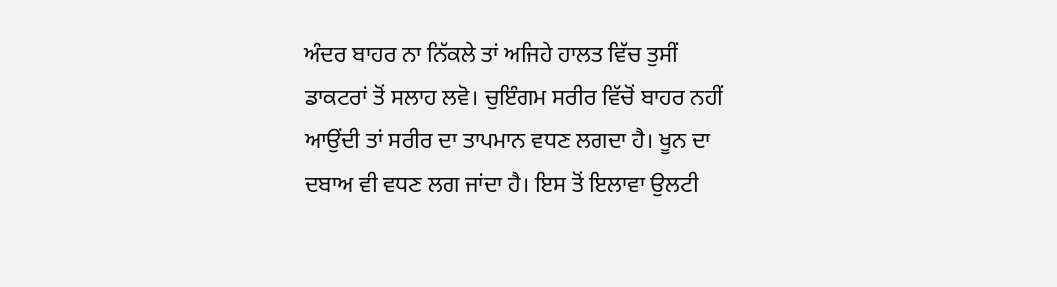ਅੰਦਰ ਬਾਹਰ ਨਾ ਨਿੱਕਲੇ ਤਾਂ ਅਜਿਹੇ ਹਾਲਤ ਵਿੱਚ ਤੁਸੀਂ ਡਾਕਟਰਾਂ ਤੋਂ ਸਲਾਹ ਲਵੋ। ਚੁਇੰਗਮ ਸਰੀਰ ਵਿੱਚੋਂ ਬਾਹਰ ਨਹੀਂ ਆਉਂਦੀ ਤਾਂ ਸਰੀਰ ਦਾ ਤਾਪਮਾਨ ਵਧਣ ਲਗਦਾ ਹੈ। ਖੂਨ ਦਾ ਦਬਾਅ ਵੀ ਵਧਣ ਲਗ ਜਾਂਦਾ ਹੈ। ਇਸ ਤੋਂ ਇਲਾਵਾ ਉਲਟੀ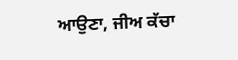ਆਉਣਾ, ਜੀਅ ਕੱਚਾ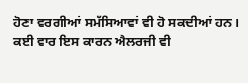ਹੋਣਾ ਵਰਗੀਆਂ ਸਮੱਸਿਆਵਾਂ ਵੀ ਹੋ ਸਕਦੀਆਂ ਹਨ। ਕਈ ਵਾਰ ਇਸ ਕਾਰਨ ਐਲਰਜੀ ਵੀ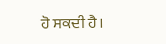ਹੋ ਸਕਦੀ ਹੈ।